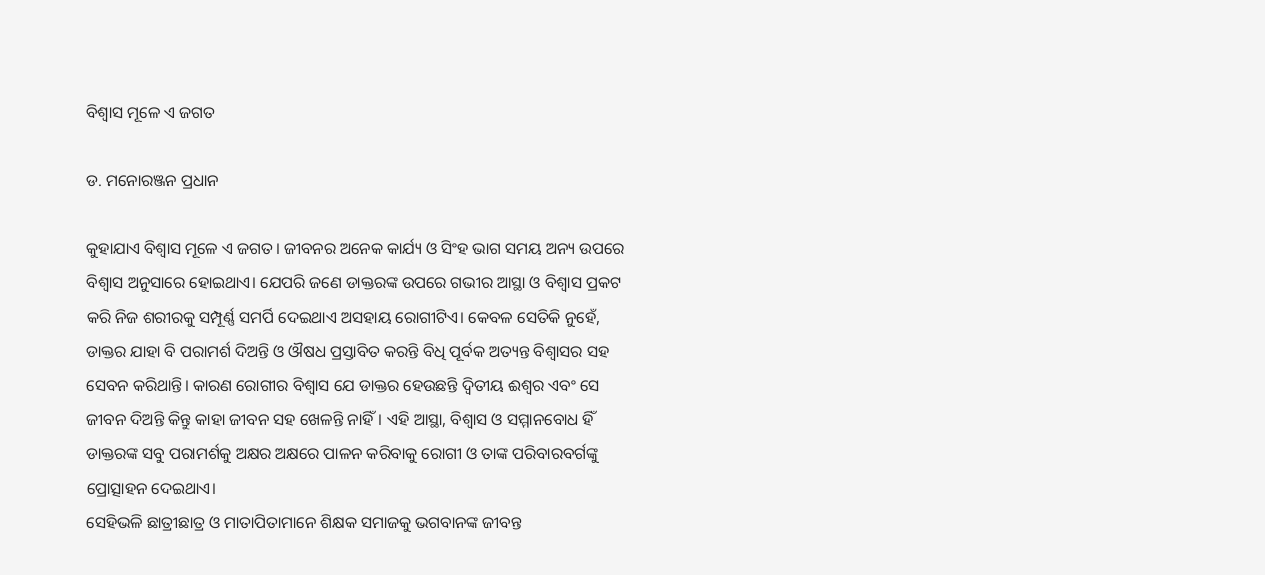ବିଶ୍ବାସ ମୂଳେ ଏ ଜଗତ

ଡ. ମନୋରଞ୍ଜନ ପ୍ରଧାନ

କୁହାଯାଏ ବିଶ୍ବାସ ମୂଳେ ଏ ଜଗତ। ଜୀବନର ଅନେକ କାର୍ଯ୍ୟ ଓ ସିଂହ ଭାଗ ସମୟ ଅନ୍ୟ ଉପରେ ବିଶ୍ୱାସ ଅନୁସାରେ ହୋଇଥାଏ। ଯେପରି ଜଣେ ଡାକ୍ତରଙ୍କ ଉପରେ ଗଭୀର ଆସ୍ଥା ଓ ବିଶ୍ବାସ ପ୍ରକଟ କରି ନିଜ ଶରୀରକୁ ସମ୍ପୂର୍ଣ୍ଣ ସମର୍ପି ଦେଇଥାଏ ଅସହାୟ ରୋଗୀଟିଏ। କେବଳ ସେତିକି ନୁହେଁ, ଡାକ୍ତର ଯାହା ବି ପରାମର୍ଶ ଦିଅନ୍ତି ଓ ଔଷଧ ପ୍ରସ୍ତାବିତ କରନ୍ତି ବିଧି ପୂର୍ବକ ଅତ୍ୟନ୍ତ ବିଶ୍ବାସର ସହ ସେବନ କରିଥାନ୍ତି। କାରଣ ରୋଗୀର ବିଶ୍ବାସ ଯେ ଡାକ୍ତର ହେଉଛନ୍ତି ଦ୍ୱିତୀୟ ଈଶ୍ୱର ଏବଂ ସେ ଜୀବନ ଦିଅନ୍ତି କିନ୍ତୁ କାହା ଜୀବନ ସହ ଖେଳନ୍ତି ନାହିଁ। ଏହି ଆସ୍ଥା, ବିଶ୍ବାସ ଓ ସମ୍ମାନବୋଧ ହିଁ ଡାକ୍ତରଙ୍କ ସବୁ ପରାମର୍ଶକୁ ଅକ୍ଷର ଅକ୍ଷରେ ପାଳନ କରିବାକୁ ରୋଗୀ ଓ ତାଙ୍କ ପରିବାରବର୍ଗଙ୍କୁ ପ୍ରୋତ୍ସାହନ ଦେଇଥାଏ।
ସେହିଭଳି ଛାତ୍ରୀଛାତ୍ର ଓ ମାତାପିତାମାନେ ଶିକ୍ଷକ ସମାଜକୁ ଭଗବାନଙ୍କ ଜୀବନ୍ତ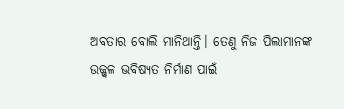ଅବତାର ବୋଲି ମାନିଥାନ୍ତି। ତେଣୁ ନିଜ ପିଲାମାନଙ୍କ ଉଜ୍ଜ୍ୱଳ ଭବିଷ୍ୟତ ନିର୍ମାଣ ପାଇଁ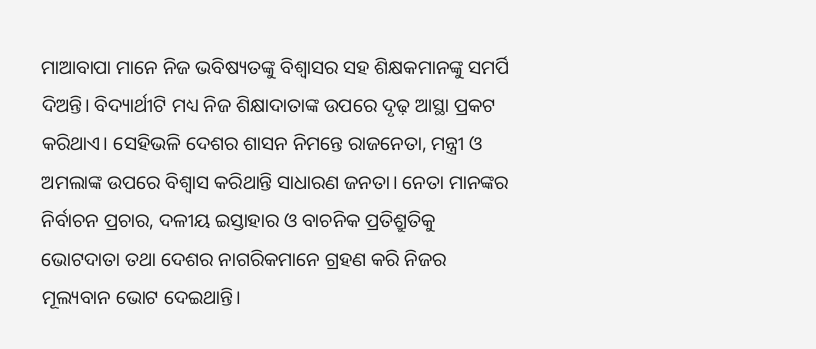ମାଆବାପା ମାନେ ନିଜ ଭବିଷ୍ୟତଙ୍କୁ ବିଶ୍ୱାସର ସହ ଶିକ୍ଷକମାନଙ୍କୁ ସମର୍ପି ଦିଅନ୍ତି। ବିଦ୍ୟାର୍ଥୀଟି ମଧ୍ୟ ନିଜ ଶିକ୍ଷାଦାତାଙ୍କ ଉପରେ ଦୃଢ଼ ଆସ୍ଥା ପ୍ରକଟ କରିଥାଏ। ସେହିଭଳି ଦେଶର ଶାସନ ନିମନ୍ତେ ରାଜନେତା, ମନ୍ତ୍ରୀ ଓ ଅମଲାଙ୍କ ଉପରେ ବିଶ୍ୱାସ କରିଥାନ୍ତି ସାଧାରଣ ଜନତା। ନେତା ମାନଙ୍କର ନିର୍ବାଚନ ପ୍ରଚାର, ଦଳୀୟ ଇସ୍ତାହାର ଓ ବାଚନିକ ପ୍ରତିଶ୍ରୁତିକୁ ଭୋଟଦାତା ତଥା ଦେଶର ନାଗରିକମାନେ ଗ୍ରହଣ କରି ନିଜର ମୂଲ୍ୟବାନ ଭୋଟ ଦେଇଥାନ୍ତି।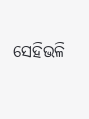ସେହିଭଳି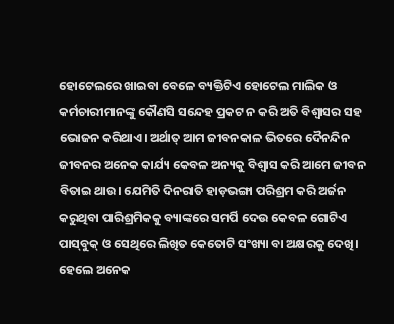ହୋଟେଲରେ ଖାଇବା ବେଳେ ବ୍ୟକ୍ତିଟିଏ ହୋଟେଲ ମାଲିକ ଓ କର୍ମଚାରୀମାନଙ୍କୁ କୌଣସି ସନ୍ଦେହ ପ୍ରକଟ ନ କରି ଅତି ବିଶ୍ବାସର ସହ ଭୋଜନ କରିଥାଏ। ଅର୍ଥାତ୍‌ ଆମ ଜୀବନକାଳ ଭିତରେ ଦୈନନ୍ଦିନ ଜୀବନର ଅନେକ କାର୍ଯ୍ୟ କେବଳ ଅନ୍ୟକୁ ବିଶ୍ବାସ କରି ଆମେ ଜୀବନ ବିତାଇ ଥାଉ। ଯେମିତି ଦିନରାତି ହାଡ଼ଭଙ୍ଗା ପରିଶ୍ରମ କରି ଅର୍ଜନ କରୁଥିବା ପାରିଶ୍ରମିକକୁ ବ୍ୟାଙ୍କରେ ସମର୍ପି ଦେଉ କେବଳ ଗୋଟିଏ ପାସ୍‌ବୁକ୍‌ ଓ ସେଥିରେ ଲିଖିତ କେତୋଟି ସଂଖ୍ୟା ବା ଅକ୍ଷରକୁ ଦେଖି। ହେଲେ ଅନେକ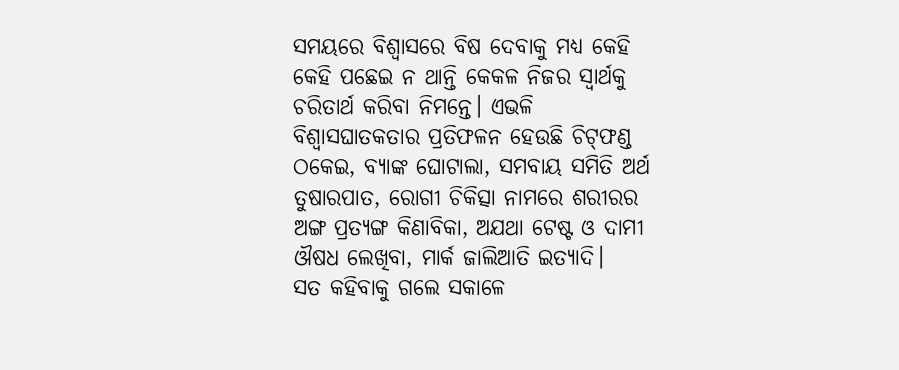ସମୟରେ ବିଶ୍ୱାସରେ ବିଷ ଦେବାକୁ ମଧ୍ୟ କେହି କେହି ପଛେଇ ନ ଥାନ୍ତି କେକଳ ନିଜର ସ୍ବାର୍ଥକୁ ଚରିତାର୍ଥ କରିବା ନିମନ୍ତେ। ଏଭଳି ବିଶ୍ୱାସଘାତକତାର ପ୍ରତିଫଳନ ହେଉଛି ଚିଟ୍‌ଫଣ୍ଡ ଠକେଇ, ବ୍ୟାଙ୍କ ଘୋଟାଲା, ସମବାୟ ସମିତି ଅର୍ଥ ତୁଷାରପାତ, ରୋଗୀ ଚିକିତ୍ସା ନାମରେ ଶରୀରର ଅଙ୍ଗ ପ୍ରତ୍ୟଙ୍ଗ କିଣାବିକା, ଅଯଥା ଟେଷ୍ଟ ଓ ଦାମୀ ଔଷଧ ଲେଖିବା, ମାର୍କ ଜାଲିଆତି ଇତ୍ୟାଦି।
ସତ କହିବାକୁ ଗଲେ ସକାଳେ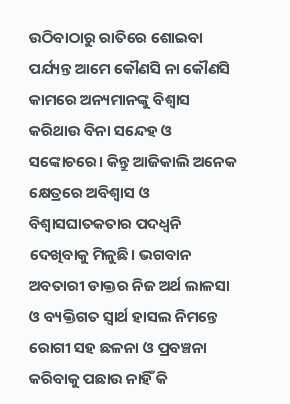ଉଠିବାଠାରୁ ରାତିରେ ଶୋଇବା ପର୍ଯ୍ୟନ୍ତ ଆମେ କୌଣସି ନା କୌଣସି କାମରେ ଅନ୍ୟମାନଙ୍କୁ ବିଶ୍ୱାସ କରିଥାଉ ବିନା ସନ୍ଦେହ ଓ ସଙ୍କୋଚରେ। କିନ୍ତୁ ଆଜିକାଲି ଅନେକ କ୍ଷେତ୍ରରେ ଅବିଶ୍ବାସ ଓ ବିଶ୍ବାସଘାତକତାର ପଦଧ୍ବନି ଦେଖିବାକୁ ମିଳୁଛି। ଭଗବାନ ଅବତାରୀ ଡାକ୍ତର ନିଜ ଅର୍ଥ ଲାଳସା ଓ ବ୍ୟକ୍ତିଗତ ସ୍ବାର୍ଥ ହାସଲ ନିମନ୍ତେ ରୋଗୀ ସହ ଛଳନା ଓ ପ୍ରବଞ୍ଚନା କରିବାକୁ ପଛାଉ ନାହିଁ କି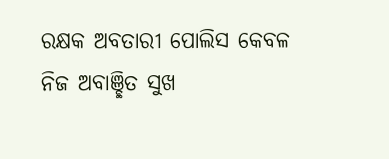ରକ୍ଷକ ଅବତାରୀ ପୋଲିସ କେବଳ ନିଜ ଅବାଞ୍ଛିତ ସୁଖ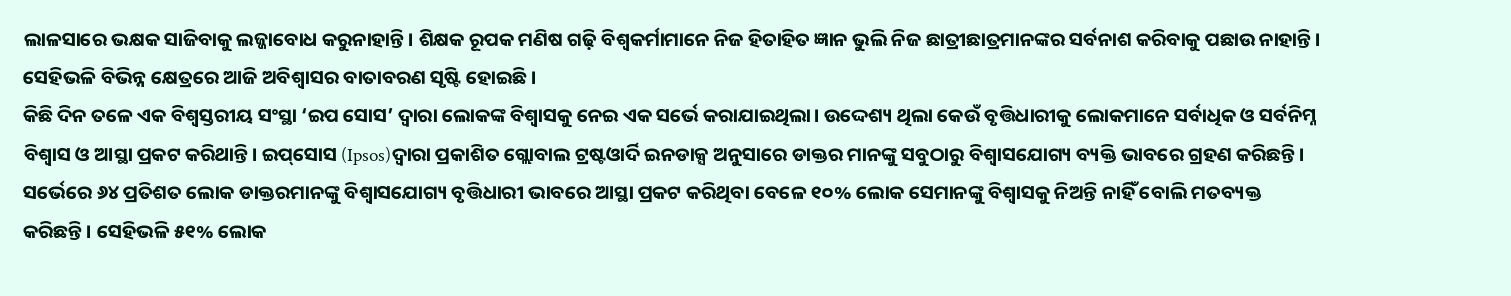ଲାଳସାରେ ଭକ୍ଷକ ସାଜିବାକୁ ଲଜ୍ଜାବୋଧ କରୁନାହାନ୍ତି। ଶିକ୍ଷକ ରୂପକ ମଣିଷ ଗଢ଼ି ବିଶ୍ବକର୍ମାମାନେ ନିଜ ହିତାହିତ ଜ୍ଞାନ ଭୁଲି ନିଜ ଛାତ୍ରୀଛାତ୍ରମାନଙ୍କର ସର୍ବନାଶ କରିବାକୁ ପଛାଉ ନାହାନ୍ତି। ସେହିଭଳି ବିଭିନ୍ନ କ୍ଷେତ୍ରରେ ଆଜି ଅବିଶ୍ବାସର ବାତାବରଣ ସୃଷ୍ଟି ହୋଇଛି।
କିଛି ଦିନ ତଳେ ଏକ ବିଶ୍ବସ୍ତରୀୟ ସଂସ୍ଥା ‘ଇପ ସୋସ’ ଦ୍ବାରା ଲୋକଙ୍କ ବିଶ୍ୱାସକୁ ନେଇ ଏକ ସର୍ଭେ କରାଯାଇଥିଲା। ଉଦ୍ଦେଶ୍ୟ ଥିଲା କେଉଁ ବୃତ୍ତିଧାରୀକୁ ଲୋକମାନେ ସର୍ବାଧିକ ଓ ସର୍ବନିମ୍ନ ବିଶ୍ବାସ ଓ ଆସ୍ଥା ପ୍ରକଟ କରିଥାନ୍ତି। ଇପ୍‌ସୋସ (Ipsos)ଦ୍ବାରା ପ୍ରକାଶିତ ଗ୍ଲୋବାଲ ଟ୍ରଷ୍ଟଓାର୍ଦି ଇନଡାକ୍ସ ଅନୁସାରେ ଡାକ୍ତର ମାନଙ୍କୁ ସବୁଠାରୁ ବିଶ୍ବାସଯୋଗ୍ୟ ବ୍ୟକ୍ତି ଭାବରେ ଗ୍ରହଣ କରିଛନ୍ତି। ସର୍ଭେରେ ୬୪ ପ୍ରତିଶତ ଲୋକ ଡାକ୍ତରମାନଙ୍କୁ ବିଶ୍ବାସଯୋଗ୍ୟ ବୃତ୍ତିଧାରୀ ଭାବରେ ଆସ୍ଥା ପ୍ରକଟ କରିଥିବା ବେଳେ ୧୦% ଲୋକ ସେମାନଙ୍କୁ ବିଶ୍ବାସକୁ ନିଅନ୍ତି ନାହିଁ ବୋଲି ମତବ୍ୟକ୍ତ କରିଛନ୍ତି। ସେହିଭଳି ୫୧% ଲୋକ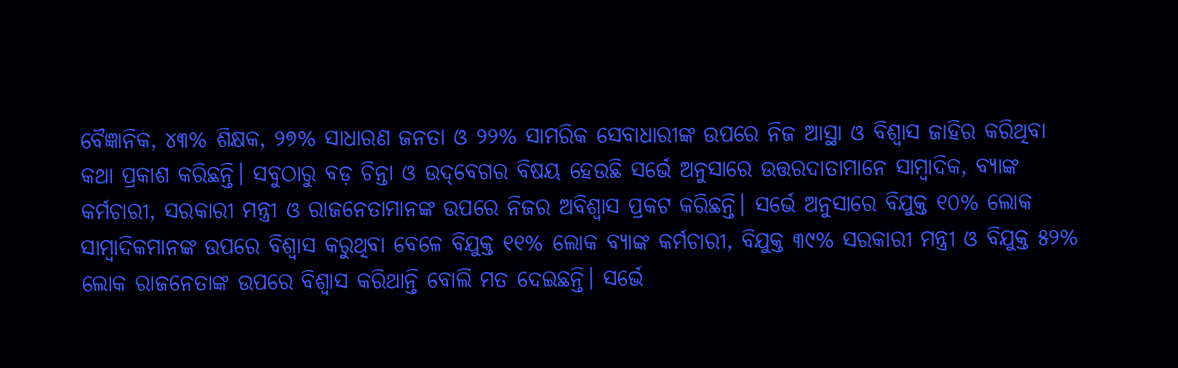ବୈଜ୍ଞାନିକ, ୪୩% ଶିକ୍ଷକ, ୨୭% ସାଧାରଣ ଜନତା ଓ ୨୨% ସାମରିକ ସେବାଧାରୀଙ୍କ ଉପରେ ନିଜ ଆସ୍ଥା ଓ ବିଶ୍ବାସ ଜାହିର କରିଥିବା କଥା ପ୍ରକାଶ କରିଛନ୍ତି। ସବୁଠାରୁ ବଡ଼ ଚିନ୍ତା ଓ ଉଦ୍‌ବେଗର ବିଷୟ ହେଉଛି ସର୍ଭେ ଅନୁସାରେ ଉତ୍ତରଦାତାମାନେ ସାମ୍ବାଦିକ, ବ୍ୟାଙ୍କ କର୍ମଚାରୀ, ସରକାରୀ ମନ୍ତ୍ରୀ ଓ ରାଜନେତାମାନଙ୍କ ଉପରେ ନିଜର ଅବିଶ୍ବାସ ପ୍ରକଟ କରିଛନ୍ତି। ସର୍ଭେ ଅନୁସାରେ ବିଯୁକ୍ତ ୧୦% ଲୋକ ସାମ୍ବାଦିକମାନଙ୍କ ଉପରେ ବିଶ୍ୱାସ କରୁଥିବା ବେଳେ ବିଯୁକ୍ତ ୧୧% ଲୋକ ବ୍ୟାଙ୍କ କର୍ମଚାରୀ, ବିଯୁକ୍ତ ୩୯% ସରକାରୀ ମନ୍ତ୍ରୀ ଓ ବିଯୁକ୍ତ ୫୨% ଲୋକ ରାଜନେତାଙ୍କ ଉପରେ ବିଶ୍ୱାସ କରିଥାନ୍ତି ବୋଲି ମତ ଦେଇଛନ୍ତି। ସର୍ଭେ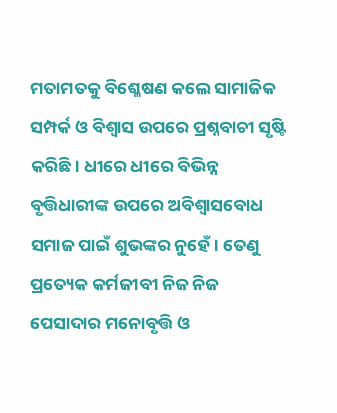ମତାମତକୁ ବିଶ୍ଳେଷଣ କଲେ ସାମାଜିକ ସମ୍ପର୍କ ଓ ବିଶ୍ବାସ ଉପରେ ପ୍ରଶ୍ନବାଚୀ ସୃଷ୍ଟି କରିଛି। ଧୀରେ ଧୀରେ ବିଭିନ୍ନ ବୃତ୍ତିଧାରୀଙ୍କ ଉପରେ ଅବିଶ୍ବାସବୋଧ ସମାଜ ପାଇଁ ଶୁଭଙ୍କର ନୁହେଁ। ତେଣୁ ପ୍ରତ୍ୟେକ କର୍ମଜୀବୀ ନିଜ ନିଜ ପେସାଦାର ମନୋବୃତ୍ତି ଓ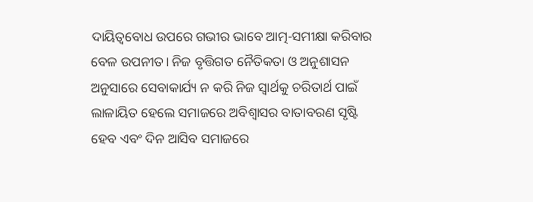ଦାୟିତ୍ୱବୋଧ ଉପରେ ଗଭୀର ଭାବେ ଆତ୍ମ-ସମୀକ୍ଷା କରିବାର ବେଳ ଉପନୀତ। ନିଜ ବୃତ୍ତିଗତ ନୈତିକତା ଓ ଅନୁଶାସନ ଅନୁସାରେ ସେବାକାର୍ଯ୍ୟ ନ କରି ନିଜ ସ୍ବାର୍ଥକୁ ଚରିତାର୍ଥ ପାଇଁ ଲାଳାୟିତ ହେଲେ ସମାଜରେ ଅବିଶ୍ବାସର ବାତାବରଣ ସୃଷ୍ଟି ହେବ ଏବଂ ଦିନ ଆସିବ ସମାଜରେ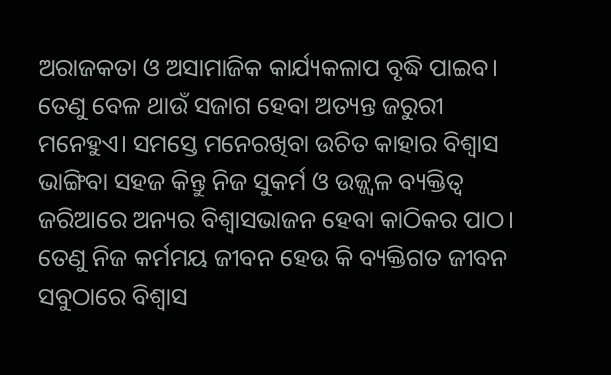ଅରାଜକତା ଓ ଅସାମାଜିକ କାର୍ଯ୍ୟକଳାପ ବୃଦ୍ଧି ପାଇବ। ତେଣୁ ବେଳ ଥାଉଁ ସଜାଗ ହେବା ଅତ୍ୟନ୍ତ ଜରୁରୀ ମନେହୁଏ। ସମସ୍ତେ ମନେରଖିବା ଉଚିତ କାହାର ବିଶ୍ବାସ ଭାଙ୍ଗିବା ସହଜ କିନ୍ତୁ ନିଜ ସୁକର୍ମ ଓ ଉଜ୍ଜ୍ୱଳ ବ୍ୟକ୍ତିତ୍ୱ ଜରିଆରେ ଅନ୍ୟର ବିଶ୍ବାସଭାଜନ ହେବା କାଠିକର ପାଠ। ତେଣୁ ନିଜ କର୍ମମୟ ଜୀବନ ହେଉ କି ବ୍ୟକ୍ତିଗତ ଜୀବନ ସବୁଠାରେ ବିଶ୍ବାସ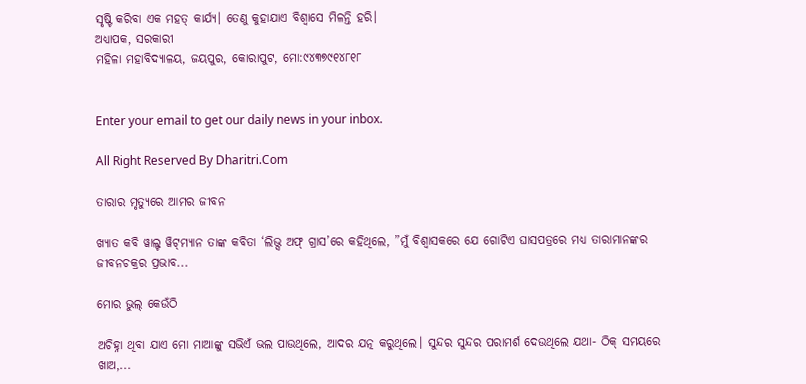ସୃଷ୍ଟି କରିବା ଏକ ମହତ୍‌ କାର୍ଯ୍ୟ। ତେଣୁ କୁହାଯାଏ ବିଶ୍ବାସେ ମିଳନ୍ତି ହରି।
ଅଧ୍ୟାପକ, ସରକାରୀ
ମହିଳା ମହାବିଦ୍ୟାଳୟ, ଜୟପୁର, କୋରାପୁଟ, ମୋ:୯୪୩୭୯୧୪୮୧୮


Enter your email to get our daily news in your inbox.

All Right Reserved By Dharitri.Com

ତାରାର ମୃତ୍ୟୁରେ ଆମର ଜୀବନ

ଖ୍ୟାତ କବି ୱାଲ୍ଟ ୱିଟ୍‌ମ୍ୟାନ ତାଙ୍କ କବିତା ‘ଲିଭ୍ସ ଅଫ୍‌ ଗ୍ରାସ’ରେ କହିଥିଲେ, ”ମୁଁ ବିଶ୍ୱାସକରେ ଯେ ଗୋଟିଏ ଘାସପତ୍ରରେ ମଧ୍ୟ ତାରାମାନଙ୍କର ଜୀବନଚକ୍ରର ପ୍ରଭାବ...

ମୋର ଭୁଲ୍‌ କେଉଁଠି

ଅଚିହ୍ନା ଥିବା ଯାଏ ମୋ ମାଆଙ୍କୁ ସଭିଏଁ ଭଲ ପାଉଥିଲେ, ଆଦର ଯତ୍ନ କରୁଥିଲେ। ସୁନ୍ଦର ସୁନ୍ଦର ପରାମର୍ଶ ଦେଉଥିଲେ ଯଥା- ଠିକ୍‌ ସମୟରେ ଖାଅ,...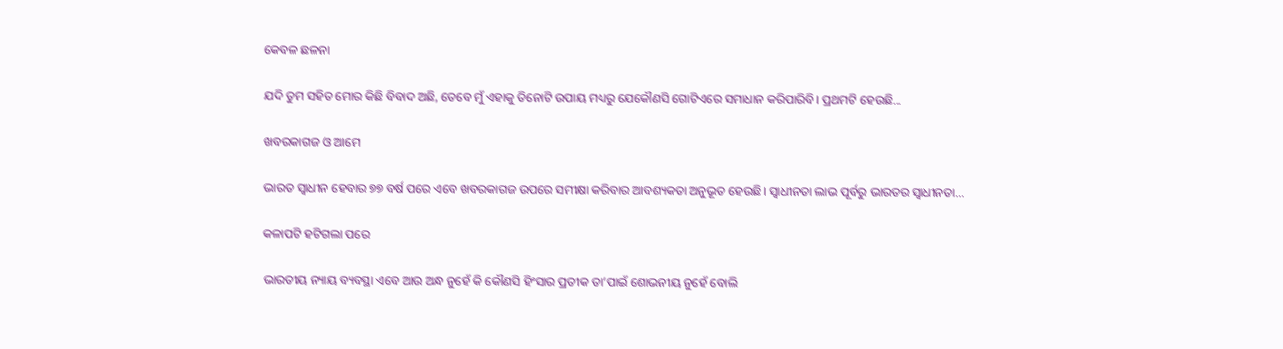କେବଳ ଛଳନା

ଯଦି ତୁମ ସହିତ ମୋର କିଛି ବିବାଦ ଅଛି, ତେବେ ମୁଁ ଏହାକୁ ତିନୋଟି ଉପାୟ ମଧ୍ୟରୁ ଯେକୌଣସି ଗୋଟିଏରେ ସମାଧାନ କରିପାରିବି। ପ୍ରଥମଟି ହେଉଛି...

ଖବରକାଗଜ ଓ ଆମେ

ଭାରତ ସ୍ବାଧୀନ ହେବାର ୭୭ ବର୍ଷ ପରେ ଏବେ ଖବରକାଗଜ ଉପରେ ସମୀକ୍ଷା କରିବାର ଆବଶ୍ୟକତା ଅନୁଭୂତ ହେଉଛି। ସ୍ବାଧୀନତା ଲାଭ ପୂର୍ବରୁ ଭାରତର ସ୍ବାଧୀନତା...

କଳାପଟି ହଟିଗଲା ପରେ

ଭାରତୀୟ ନ୍ୟାୟ ବ୍ୟବସ୍ଥା ଏବେ ଆଉ ଅନ୍ଧ ନୁହେଁ କି କୌଣସି ହିଂସାର ପ୍ରତୀକ ତା’ପାଇଁ ଶୋଭନୀୟ ନୁହେଁ ବୋଲି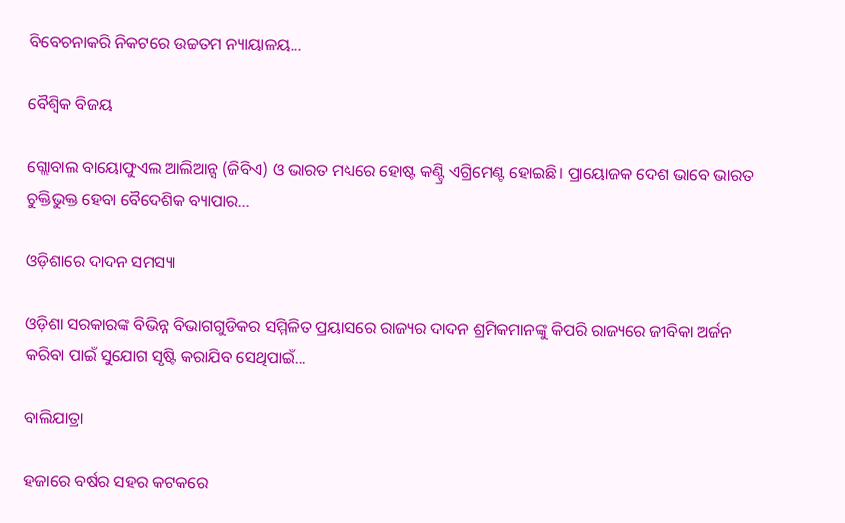ବିବେଚନାକରି ନିକଟରେ ଉଚ୍ଚତମ ନ୍ୟାୟାଳୟ...

ବୈଶ୍ୱିକ ବିଜୟ

ଗ୍ଲୋବାଲ ବାୟୋଫୁଏଲ ଆଲିଆନ୍ସ (ଜିବିଏ) ଓ ଭାରତ ମଧ୍ୟରେ ହୋଷ୍ଟ କଣ୍ଟ୍ରି ଏଗ୍ରିମେଣ୍ଟ ହୋଇଛି। ପ୍ରାୟୋଜକ ଦେଶ ଭାବେ ଭାରତ ଚୁକ୍ତିଭୁକ୍ତ ହେବା ବୈଦେଶିକ ବ୍ୟାପାର...

ଓଡ଼ିଶାରେ ଦାଦନ ସମସ୍ୟା

ଓଡ଼ିଶା ସରକାରଙ୍କ ବିଭିନ୍ନ ବିଭାଗଗୁଡିକର ସମ୍ମିଳିତ ପ୍ରୟାସରେ ରାଜ୍ୟର ଦାଦନ ଶ୍ରମିକମାନଙ୍କୁ କିପରି ରାଜ୍ୟରେ ଜୀବିକା ଅର୍ଜନ କରିବା ପାଇଁ ସୁଯୋଗ ସୃଷ୍ଟି କରାଯିବ ସେଥିପାଇଁ...

ବାଲିଯାତ୍ରା

ହଜାରେ ବର୍ଷର ସହର କଟକରେ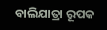ବାଲିଯାତ୍ରା ରୂପକ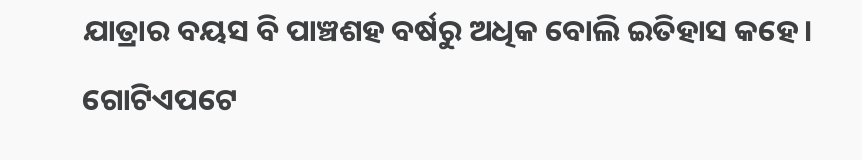ଯାତ୍ରାର ବୟସ ବି ପାଞ୍ଚଶହ ବର୍ଷରୁ ଅଧିକ ବୋଲି ଇତିହାସ କହେ। ଗୋଟିଏପଟେ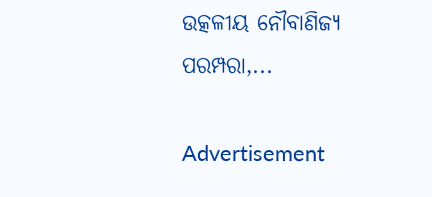ଉତ୍କଳୀୟ ନୌବାଣିଜ୍ୟ ପରମ୍ପରା,...

Advertisement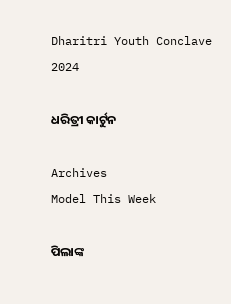Dharitri Youth Conclave 2024

ଧରିତ୍ରୀ କାର୍ଟୁନ

Archives
Model This Week

ପିଲାଙ୍କ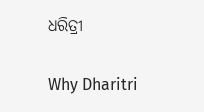ଧରିତ୍ରୀ

Why Dharitri